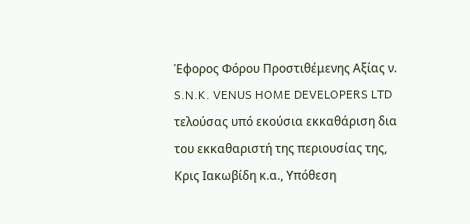Έφορος Φόρου Προστιθέμενης Αξίας ν. S.N.K. VENUS HOME DEVELOPERS LTD τελούσας υπό εκούσια εκκαθάριση δια του εκκαθαριστή της περιουσίας της, Κρις Ιακωβίδη κ.α., Υπόθεση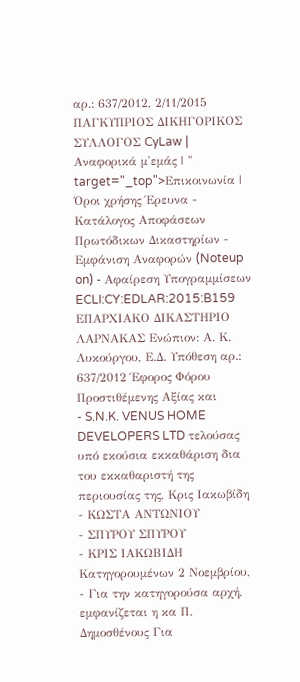αρ.: 637/2012, 2/11/2015 ΠΑΓΚΥΠΡΙΟΣ ΔΙΚΗΓΟΡΙΚΟΣ ΣΥΛΛΟΓΟΣ CyLaw | Αναφορικά μ'εμάς | " target="_top">Επικοινωνία | Όροι χρήσης Έρευνα - Κατάλογος Αποφάσεων Πρωτόδικων Δικαστηρίων - Εμφάνιση Αναφορών (Noteup on) - Αφαίρεση Υπογραμμίσεων ECLI:CY:EDLAR:2015:B159 ΕΠΑΡΧΙΑΚΟ ΔΙΚΑΣΤΗΡΙΟ ΛΑΡΝΑΚΑΣ Ενώπιον: Α. Κ. Λυκούργου, Ε.Δ. Υπόθεση αρ.: 637/2012 Έφορος Φόρου Προστιθέμενης Αξίας και
- S.N.K. VENUS HOME DEVELOPERS LTD τελούσας υπό εκούσια εκκαθάριση δια του εκκαθαριστή της περιουσίας της, Κρις Ιακωβίδη
- ΚΩΣΤΑ ΑΝΤΩΝΙΟΥ
- ΣΠΥΡΟΥ ΣΠΥΡΟΥ
- ΚΡΙΣ ΙΑΚΩΒΙΔΗ Κατηγορουμένων 2 Νοεμβρίου,
- Για την κατηγορούσα αρχή, εμφανίζεται η κα Π. Δημοσθένους Για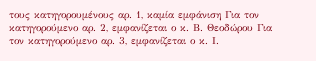τους κατηγορουμένους αρ. 1, καμία εμφάνιση Για τον κατηγορούμενο αρ. 2, εμφανίζεται ο κ. Β. Θεοδώρου Για τον κατηγορούμενο αρ. 3, εμφανίζεται ο κ. Ι.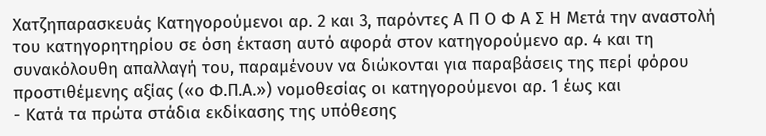Χατζηπαρασκευάς Κατηγορούμενοι αρ. 2 και 3, παρόντες Α Π Ο Φ Α Σ Η Μετά την αναστολή του κατηγορητηρίου σε όση έκταση αυτό αφορά στον κατηγορούμενο αρ. 4 και τη συνακόλουθη απαλλαγή του, παραμένουν να διώκονται για παραβάσεις της περί φόρου προστιθέμενης αξίας («ο Φ.Π.Α.») νομοθεσίας οι κατηγορούμενοι αρ. 1 έως και
- Κατά τα πρώτα στάδια εκδίκασης της υπόθεσης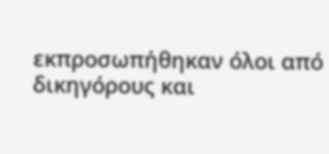εκπροσωπήθηκαν όλοι από δικηγόρους και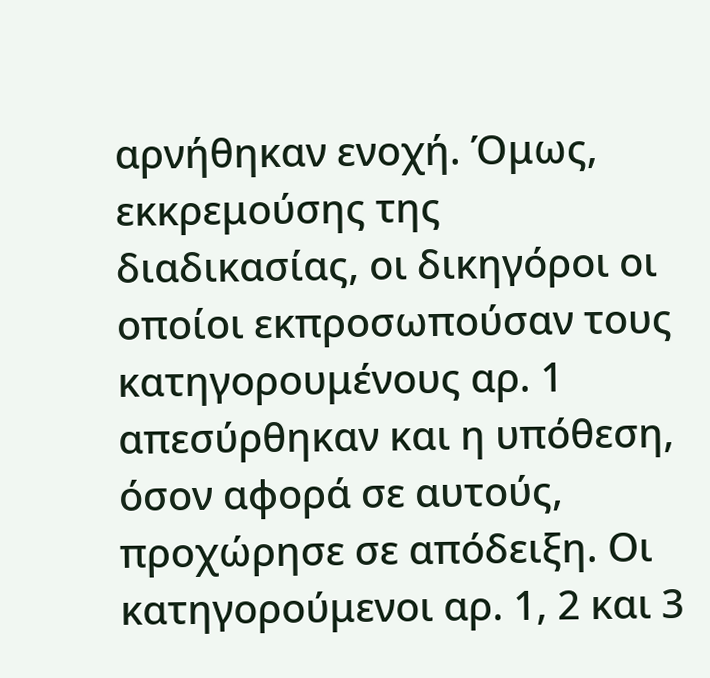αρνήθηκαν ενοχή. Όμως, εκκρεμούσης της διαδικασίας, οι δικηγόροι οι οποίοι εκπροσωπούσαν τους κατηγορουμένους αρ. 1 απεσύρθηκαν και η υπόθεση, όσον αφορά σε αυτούς, προχώρησε σε απόδειξη. Οι κατηγορούμενοι αρ. 1, 2 και 3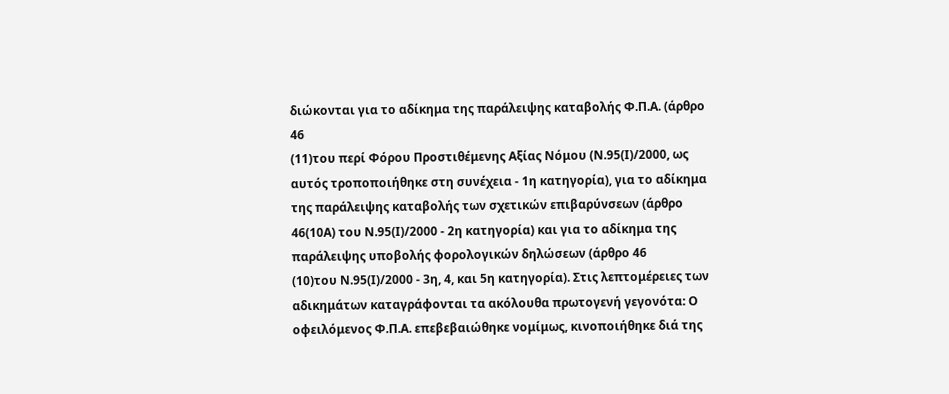διώκονται για το αδίκημα της παράλειψης καταβολής Φ.Π.Α. (άρθρο 46
(11)του περί Φόρου Προστιθέμενης Αξίας Νόμου (Ν.95(Ι)/2000, ως αυτός τροποποιήθηκε στη συνέχεια - 1η κατηγορία), για το αδίκημα της παράλειψης καταβολής των σχετικών επιβαρύνσεων (άρθρο 46(10Α) του Ν.95(Ι)/2000 - 2η κατηγορία) και για το αδίκημα της παράλειψης υποβολής φορολογικών δηλώσεων (άρθρο 46
(10)του Ν.95(Ι)/2000 - 3η, 4, και 5η κατηγορία). Στις λεπτομέρειες των αδικημάτων καταγράφονται τα ακόλουθα πρωτογενή γεγονότα: Ο οφειλόμενος Φ.Π.Α. επεβεβαιώθηκε νομίμως, κινοποιήθηκε διά της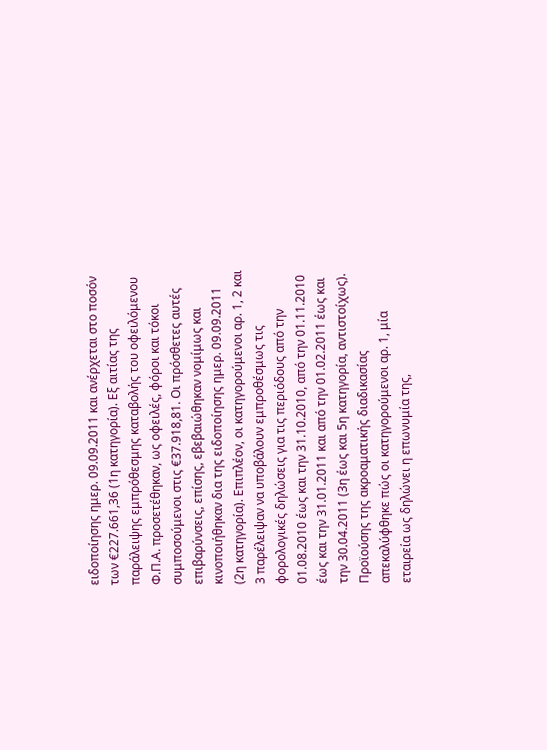ειδοποίησης ημερ. 09.09.2011 και ανέρχεται στο ποσόν των €227.661,36 (1η κατηγορία). Εξ αιτίας της παράλειψης εμπρόθεσμης καταβολής του οφειλόμενου Φ.Π.Α. προσετέθηκαν, ως οφειλές, φόροι και τόκοι συμποσούμενοι στις €37.918,81. Οι πρόσθετες αυτές επιβαρύνσεις, επίσης, εβεβαιώθηκαν νομίμως και κινοποιήθηκαν δια της ειδοποίησης ημερ. 09.09.2011 (2η κατηγορία). Επιπλέον, οι κατηγορούμενοι αρ. 1, 2 και 3 παρέλειψαν να υποβάλουν εμπροθέσμως τις φορολογικές δηλώσεις για τις περιόδους από την 01.08.2010 έως και την 31.10.2010, από την 01.11.2010 έως και την 31.01.2011 και από την 01.02.2011 έως και την 30.04.2011 (3η έως και 5η κατηγορία, αντιστοίχως). Προϊούσης της ακροαματικής διαδικασίας απεκαλύφθηκε πώς οι κατηγορούμενοι αρ. 1, μία εταιρεία ως δηλώνει η επωνυμία της,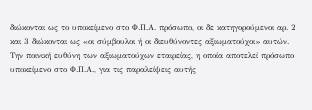διώκονται ως το υποκείμενο στο Φ.Π.Α. πρόσωπο, οι δε κατηγορούμενοι αρ. 2 και 3 διώκονται ως «οι σύμβουλοι ή οι διευθύνοντες αξιωματούχοι» αυτών. Την ποινική ευθύνη των αξιωματούχων εταιρείας, η οποία αποτελεί πρόσωπο υποκείμενο στο Φ.Π.Α., για τις παραλείψεις αυτής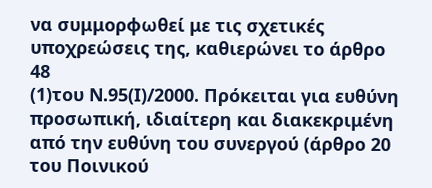να συμμορφωθεί με τις σχετικές υποχρεώσεις της, καθιερώνει το άρθρο 48
(1)του Ν.95(Ι)/2000. Πρόκειται για ευθύνη προσωπική, ιδιαίτερη και διακεκριμένη από την ευθύνη του συνεργού (άρθρο 20 του Ποινικού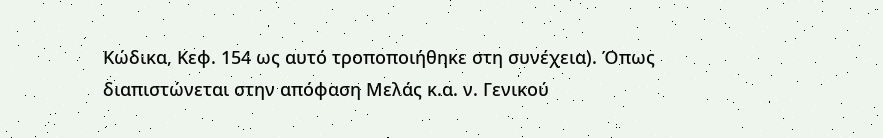Κώδικα, Κεφ. 154 ως αυτό τροποποιήθηκε στη συνέχεια). Όπως διαπιστώνεται στην απόφαση Μελάς κ.α. ν. Γενικού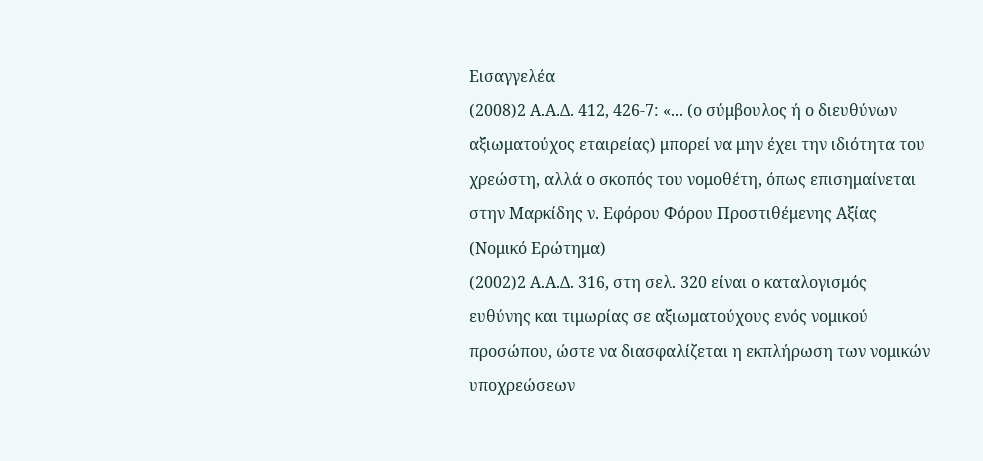Εισαγγελέα
(2008)2 Α.Α.Δ. 412, 426-7: «... (ο σύμβουλος ή ο διευθύνων αξιωματούχος εταιρείας) μπορεί να μην έχει την ιδιότητα του χρεώστη, αλλά ο σκοπός του νομοθέτη, όπως επισημαίνεται στην Μαρκίδης ν. Εφόρου Φόρου Προστιθέμενης Αξίας (Νομικό Ερώτημα)
(2002)2 Α.Α.Δ. 316, στη σελ. 320 είναι ο καταλογισμός ευθύνης και τιμωρίας σε αξιωματούχους ενός νομικού προσώπου, ώστε να διασφαλίζεται η εκπλήρωση των νομικών υποχρεώσεων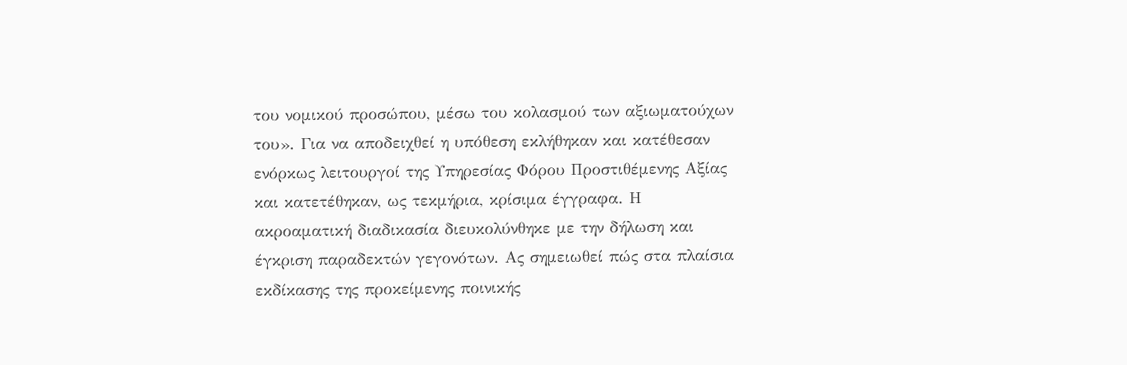του νομικού προσώπου, μέσω του κολασμού των αξιωματούχων του». Για να αποδειχθεί η υπόθεση εκλήθηκαν και κατέθεσαν ενόρκως λειτουργοί της Υπηρεσίας Φόρου Προστιθέμενης Αξίας και κατετέθηκαν, ως τεκμήρια, κρίσιμα έγγραφα. Η ακροαματική διαδικασία διευκολύνθηκε με την δήλωση και έγκριση παραδεκτών γεγονότων. Ας σημειωθεί πώς στα πλαίσια εκδίκασης της προκείμενης ποινικής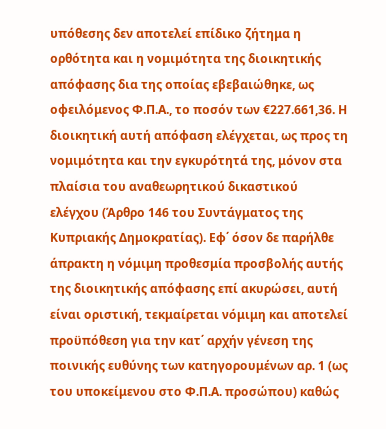υπόθεσης δεν αποτελεί επίδικο ζήτημα η ορθότητα και η νομιμότητα της διοικητικής απόφασης δια της οποίας εβεβαιώθηκε, ως οφειλόμενος Φ.Π.Α., το ποσόν των €227.661,36. Η διοικητική αυτή απόφαση ελέγχεται, ως προς τη νομιμότητα και την εγκυρότητά της, μόνον στα πλαίσια του αναθεωρητικού δικαστικού ελέγχου (Άρθρο 146 του Συντάγματος της Κυπριακής Δημοκρατίας). Εφ΄ όσον δε παρήλθε άπρακτη η νόμιμη προθεσμία προσβολής αυτής της διοικητικής απόφασης επί ακυρώσει, αυτή είναι οριστική, τεκμαίρεται νόμιμη και αποτελεί προϋπόθεση για την κατ΄ αρχήν γένεση της ποινικής ευθύνης των κατηγορουμένων αρ. 1 (ως του υποκείμενου στο Φ.Π.Α. προσώπου) καθώς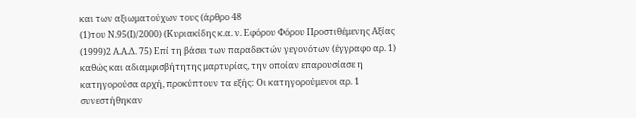και των αξιωματούχων τους (άρθρο 48
(1)του Ν.95(Ι)/2000) (Κυριακίδης κ.α. ν. Εφόρου Φόρου Προστιθέμενης Αξίας
(1999)2 Α.Α.Δ. 75) Επί τη βάσει των παραδεκτών γεγονότων (έγγραφο αρ. 1) καθώς και αδιαμφισβήτητης μαρτυρίας, την οποίαν επαρουσίασε η κατηγορούσα αρχή, προκύπτουν τα εξής: Οι κατηγορούμενοι αρ. 1 συνεστήθηκαν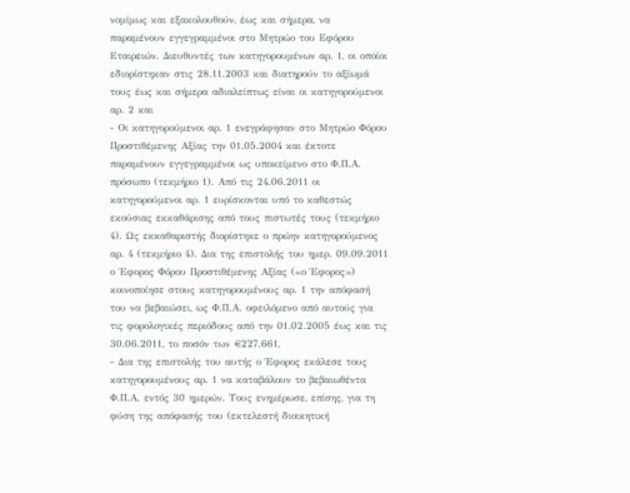νομίμως και εξακολουθούν, έως και σήμερα, να παραμένουν εγγεγραμμένοι στο Μητρώο του Εφόρου Εταιρειών. Διευθυντές των κατηγορουμένων αρ. 1, οι οποίοι εδιορίστηκαν στις 28.11.2003 και διατηρούν το αξίωμά τους έως και σήμερα αδιαλείπτως είναι οι κατηγορούμενοι αρ. 2 και
- Οι κατηγορούμενοι αρ. 1 ενεγράφησαν στο Μητρώο Φόρου Προστιθέμενης Αξίας την 01.05.2004 και έκτοτε παραμένουν εγγεγραμμένοι ως υποκείμενο στο Φ.Π.Α. πρόσωπο (τεκμήριο 1). Από τις 24.06.2011 οι κατηγορούμενοι αρ. 1 ευρίσκονται υπό το καθεστώς εκούσιας εκκαθάρισης από τους πιστωτές τους (τεκμήριο 4). Ως εκκαθαριστής διορίστηκε ο πρώην κατηγορούμενος αρ. 4 (τεκμήριο 4). Δια της επιστολής του ημερ. 09.09.2011 ο Έφορος Φόρου Προστιθέμενης Αξίας («ο Έφορος») κοινοποίησε στους κατηγορουμένους αρ. 1 την απόφασή του να βεβαιώσει, ως Φ.Π.Α. οφειλόμενο από αυτούς για τις φορολογικές περιόδους από την 01.02.2005 έως και τις 30.06.2011, το ποσόν των €227.661,
- Δια της επιστολής του αυτής ο Έφορος εκάλεσε τους κατηγορουμένους αρ. 1 να καταβάλουν το βεβαιωθέντα Φ.Π.Α. εντός 30 ημερών. Τους ενημέρωσε, επίσης, για τη φύση της απόφασής του (εκτελεστή διοικητική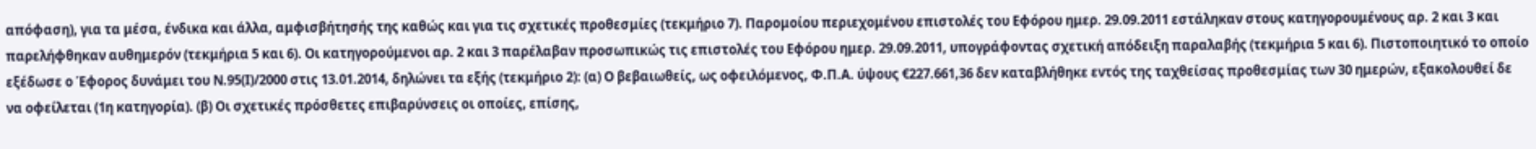απόφαση), για τα μέσα, ένδικα και άλλα, αμφισβήτησής της καθώς και για τις σχετικές προθεσμίες (τεκμήριο 7). Παρομοίου περιεχομένου επιστολές του Εφόρου ημερ. 29.09.2011 εστάληκαν στους κατηγορουμένους αρ. 2 και 3 και παρελήφθηκαν αυθημερόν (τεκμήρια 5 και 6). Οι κατηγορούμενοι αρ. 2 και 3 παρέλαβαν προσωπικώς τις επιστολές του Εφόρου ημερ. 29.09.2011, υπογράφοντας σχετική απόδειξη παραλαβής (τεκμήρια 5 και 6). Πιστοποιητικό το οποίο εξέδωσε ο Έφορος δυνάμει του Ν.95(Ι)/2000 στις 13.01.2014, δηλώνει τα εξής (τεκμήριο 2): (α) Ο βεβαιωθείς, ως οφειλόμενος, Φ.Π.Α. ύψους €227.661,36 δεν καταβλήθηκε εντός της ταχθείσας προθεσμίας των 30 ημερών, εξακολουθεί δε να οφείλεται (1η κατηγορία). (β) Οι σχετικές πρόσθετες επιβαρύνσεις οι οποίες, επίσης,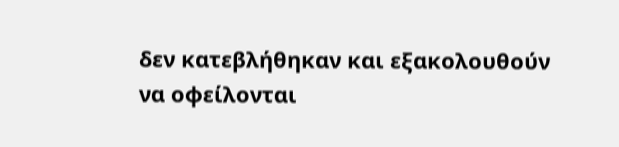δεν κατεβλήθηκαν και εξακολουθούν να οφείλονται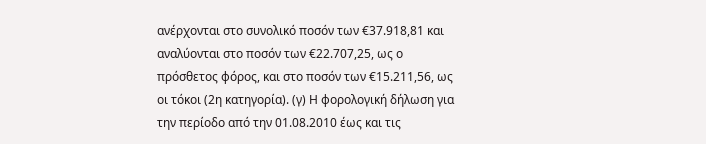ανέρχονται στο συνολικό ποσόν των €37.918,81 και αναλύονται στο ποσόν των €22.707,25, ως ο πρόσθετος φόρος, και στο ποσόν των €15.211,56, ως οι τόκοι (2η κατηγορία). (γ) Η φορολογική δήλωση για την περίοδο από την 01.08.2010 έως και τις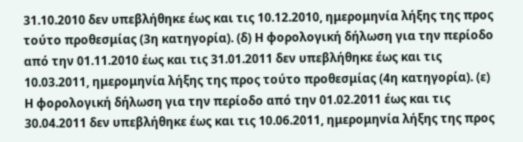31.10.2010 δεν υπεβλήθηκε έως και τις 10.12.2010, ημερομηνία λήξης της προς τούτο προθεσμίας (3η κατηγορία). (δ) Η φορολογική δήλωση για την περίοδο από την 01.11.2010 έως και τις 31.01.2011 δεν υπεβλήθηκε έως και τις 10.03.2011, ημερομηνία λήξης της προς τούτο προθεσμίας (4η κατηγορία). (ε) Η φορολογική δήλωση για την περίοδο από την 01.02.2011 έως και τις 30.04.2011 δεν υπεβλήθηκε έως και τις 10.06.2011, ημερομηνία λήξης της προς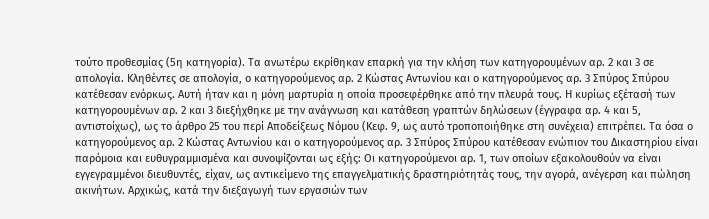τούτο προθεσμίας (5η κατηγορία). Τα ανωτέρω εκρίθηκαν επαρκή για την κλήση των κατηγορουμένων αρ. 2 και 3 σε απολογία. Κληθέντες σε απολογία, ο κατηγορούμενος αρ. 2 Κώστας Αντωνίου και ο κατηγορούμενος αρ. 3 Σπύρος Σπύρου κατέθεσαν ενόρκως. Αυτή ήταν και η μόνη μαρτυρία η οποία προσεφέρθηκε από την πλευρά τους. Η κυρίως εξέτασή των κατηγορουμένων αρ. 2 και 3 διεξήχθηκε με την ανάγνωση και κατάθεση γραπτών δηλώσεων (έγγραφα αρ. 4 και 5, αντιστοίχως), ως το άρθρο 25 του περί Αποδείξεως Νόμου (Κεφ. 9, ως αυτό τροποποιήθηκε στη συνέχεια) επιτρέπει. Τα όσα ο κατηγορούμενος αρ. 2 Κώστας Αντωνίου και ο κατηγορούμενος αρ. 3 Σπύρος Σπύρου κατέθεσαν ενώπιον του Δικαστηρίου είναι παρόμοια και ευθυγραμμισμένα και συνοψίζονται ως εξής: Οι κατηγορούμενοι αρ. 1, των οποίων εξακολουθούν να είναι εγγεγραμμένοι διευθυντές, είχαν, ως αντικείμενο της επαγγελματικής δραστηριότητάς τους, την αγορά, ανέγερση και πώληση ακινήτων. Αρχικώς, κατά την διεξαγωγή των εργασιών των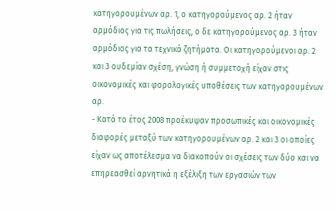κατηγορουμένων αρ. 1, ο κατηγορούμενος αρ. 2 ήταν αρμόδιος για τις πωλήσεις, ο δε κατηγορούμενος αρ. 3 ήταν αρμόδιος για τα τεχνικά ζητήματα. Οι κατηγορούμενοι αρ. 2 και 3 ουδεμίαν σχέση, γνώση ή συμμετοχή είχαν στις οικονομικές και φορολογικές υποθέσεις των κατηγορουμένων αρ.
- Κατά το έτος 2008 προέκυψαν προσωπικές και οικονομικές διαφορές μεταξύ των κατηγορουμένων αρ. 2 και 3 οι οποίες είχαν ως αποτέλεσμα να διακοπούν οι σχέσεις των δύο και να επηρεασθεί αρνητικά η εξέλιξη των εργασιών των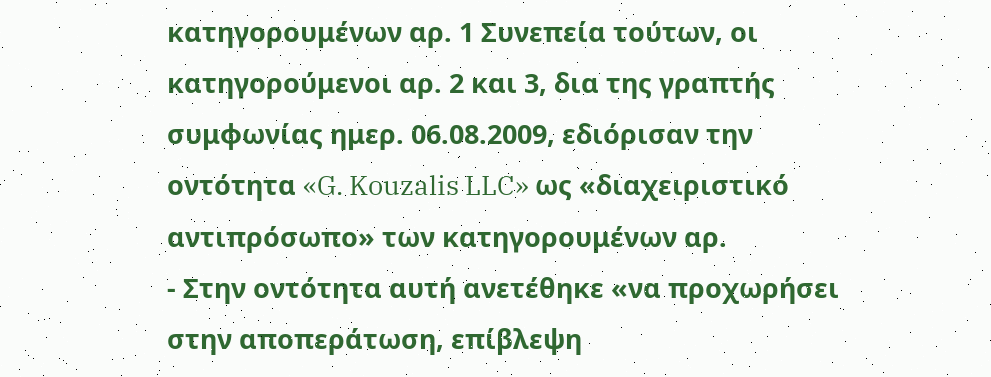κατηγορουμένων αρ. 1 Συνεπεία τούτων, οι κατηγορούμενοι αρ. 2 και 3, δια της γραπτής συμφωνίας ημερ. 06.08.2009, εδιόρισαν την οντότητα «G. Kouzalis LLC» ως «διαχειριστικό αντιπρόσωπο» των κατηγορουμένων αρ.
- Στην οντότητα αυτή ανετέθηκε «να προχωρήσει στην αποπεράτωση, επίβλεψη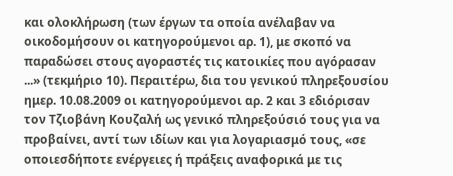και ολοκλήρωση (των έργων τα οποία ανέλαβαν να οικοδομήσουν οι κατηγορούμενοι αρ. 1), με σκοπό να παραδώσει στους αγοραστές τις κατοικίες που αγόρασαν ...» (τεκμήριο 10). Περαιτέρω, δια του γενικού πληρεξουσίου ημερ. 10.08.2009 οι κατηγορούμενοι αρ. 2 και 3 εδιόρισαν τον Τζιοβάνη Κουζαλή ως γενικό πληρεξούσιό τους για να προβαίνει, αντί των ιδίων και για λογαριασμό τους, «σε οποιεσδήποτε ενέργειες ή πράξεις αναφορικά με τις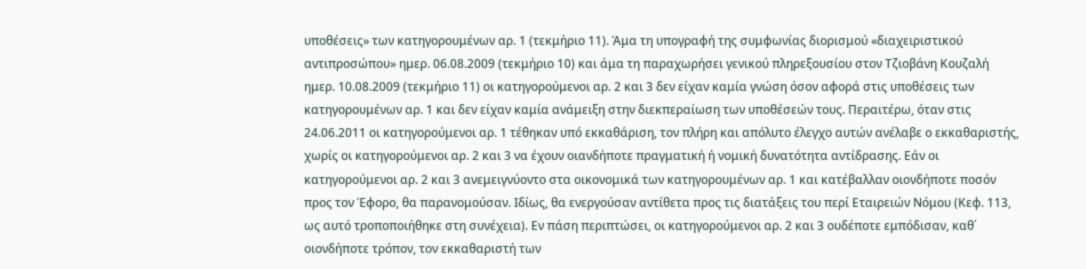υποθέσεις» των κατηγορουμένων αρ. 1 (τεκμήριο 11). Άμα τη υπογραφή της συμφωνίας διορισμού «διαχειριστικού αντιπροσώπου» ημερ. 06.08.2009 (τεκμήριο 10) και άμα τη παραχωρήσει γενικού πληρεξουσίου στον Τζιοβάνη Κουζαλή ημερ. 10.08.2009 (τεκμήριο 11) οι κατηγορούμενοι αρ. 2 και 3 δεν είχαν καμία γνώση όσον αφορά στις υποθέσεις των κατηγορουμένων αρ. 1 και δεν είχαν καμία ανάμειξη στην διεκπεραίωση των υποθέσεών τους. Περαιτέρω, όταν στις 24.06.2011 οι κατηγορούμενοι αρ. 1 τέθηκαν υπό εκκαθάριση, τον πλήρη και απόλυτο έλεγχο αυτών ανέλαβε ο εκκαθαριστής, χωρίς οι κατηγορούμενοι αρ. 2 και 3 να έχουν οιανδήποτε πραγματική ή νομική δυνατότητα αντίδρασης. Εάν οι κατηγορούμενοι αρ. 2 και 3 ανεμειγνύοντο στα οικονομικά των κατηγορουμένων αρ. 1 και κατέβαλλαν οιονδήποτε ποσόν προς τον Έφορο, θα παρανομούσαν. Ιδίως, θα ενεργούσαν αντίθετα προς τις διατάξεις του περί Εταιρειών Νόμου (Κεφ. 113, ως αυτό τροποποιήθηκε στη συνέχεια). Εν πάση περιπτώσει, οι κατηγορούμενοι αρ. 2 και 3 ουδέποτε εμπόδισαν, καθ΄ οιονδήποτε τρόπον, τον εκκαθαριστή των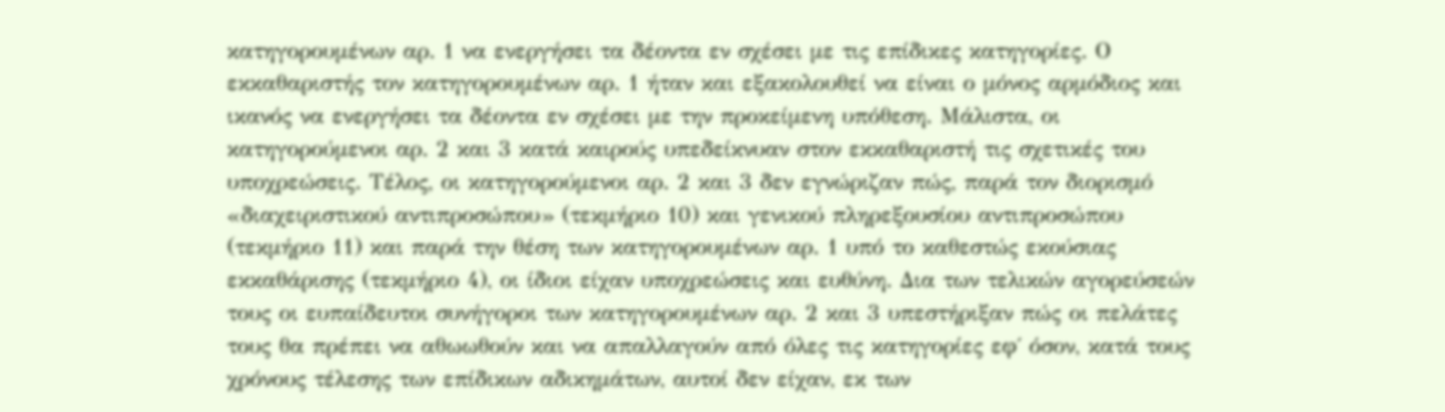κατηγορουμένων αρ. 1 να ενεργήσει τα δέοντα εν σχέσει με τις επίδικες κατηγορίες. Ο εκκαθαριστής τον κατηγορουμένων αρ. 1 ήταν και εξακολουθεί να είναι ο μόνος αρμόδιος και ικανός να ενεργήσει τα δέοντα εν σχέσει με την προκείμενη υπόθεση. Μάλιστα, οι κατηγορούμενοι αρ. 2 και 3 κατά καιρούς υπεδείκνυαν στον εκκαθαριστή τις σχετικές του υποχρεώσεις. Τέλος, οι κατηγορούμενοι αρ. 2 και 3 δεν εγνώριζαν πώς, παρά τον διορισμό «διαχειριστικού αντιπροσώπου» (τεκμήριο 10) και γενικού πληρεξουσίου αντιπροσώπου (τεκμήριο 11) και παρά την θέση των κατηγορουμένων αρ. 1 υπό το καθεστώς εκούσιας εκκαθάρισης (τεκμήριο 4), οι ίδιοι είχαν υποχρεώσεις και ευθύνη. Δια των τελικών αγορεύσεών τους οι ευπαίδευτοι συνήγοροι των κατηγορουμένων αρ. 2 και 3 υπεστήριξαν πώς οι πελάτες τους θα πρέπει να αθωωθούν και να απαλλαγούν από όλες τις κατηγορίες εφ΄ όσον, κατά τους χρόνους τέλεσης των επίδικων αδικημάτων, αυτοί δεν είχαν, εκ των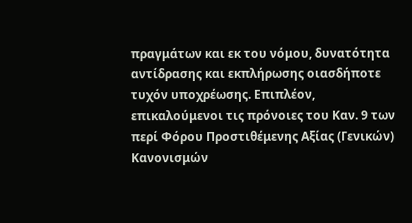πραγμάτων και εκ του νόμου, δυνατότητα αντίδρασης και εκπλήρωσης οιασδήποτε τυχόν υποχρέωσης. Επιπλέον, επικαλούμενοι τις πρόνοιες του Καν. 9 των περί Φόρου Προστιθέμενης Αξίας (Γενικών) Κανονισμών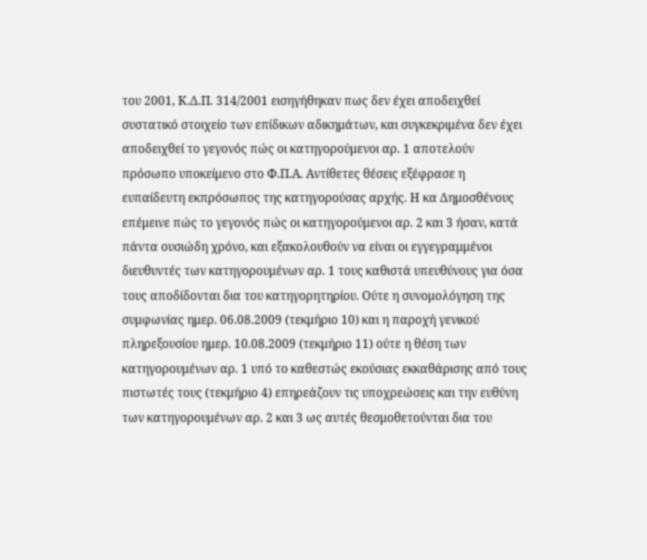του 2001, Κ.Δ.Π. 314/2001 εισηγήθηκαν πως δεν έχει αποδειχθεί συστατικό στοιχείο των επίδικων αδικημάτων, και συγκεκριμένα δεν έχει αποδειχθεί το γεγονός πώς οι κατηγορούμενοι αρ. 1 αποτελούν πρόσωπο υποκείμενο στο Φ.Π.Α. Αντίθετες θέσεις εξέφρασε η ευπαίδευτη εκπρόσωπος της κατηγορούσας αρχής. Η κα Δημοσθένους επέμεινε πώς το γεγονός πώς οι κατηγορούμενοι αρ. 2 και 3 ήσαν, κατά πάντα ουσιώδη χρόνο, και εξακολουθούν να είναι οι εγγεγραμμένοι διευθυντές των κατηγορουμένων αρ. 1 τους καθιστά υπευθύνους για όσα τους αποδίδονται δια του κατηγορητηρίου. Ούτε η συνομολόγηση της συμφωνίας ημερ. 06.08.2009 (τεκμήριο 10) και η παροχή γενικού πληρεξουσίου ημερ. 10.08.2009 (τεκμήριο 11) ούτε η θέση των κατηγορουμένων αρ. 1 υπό το καθεστώς εκούσιας εκκαθάρισης από τους πιστωτές τους (τεκμήριο 4) επηρεάζουν τις υποχρεώσεις και την ευθύνη των κατηγορουμένων αρ. 2 και 3 ως αυτές θεσμοθετούνται δια του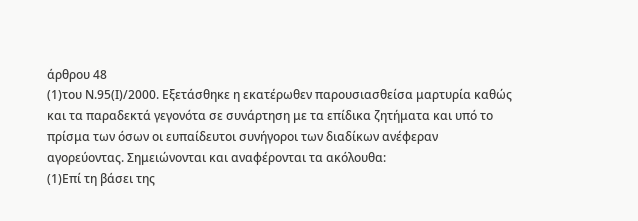άρθρου 48
(1)του Ν.95(Ι)/2000. Εξετάσθηκε η εκατέρωθεν παρουσιασθείσα μαρτυρία καθώς και τα παραδεκτά γεγονότα σε συνάρτηση με τα επίδικα ζητήματα και υπό το πρίσμα των όσων οι ευπαίδευτοι συνήγοροι των διαδίκων ανέφεραν αγορεύοντας. Σημειώνονται και αναφέρονται τα ακόλουθα:
(1)Επί τη βάσει της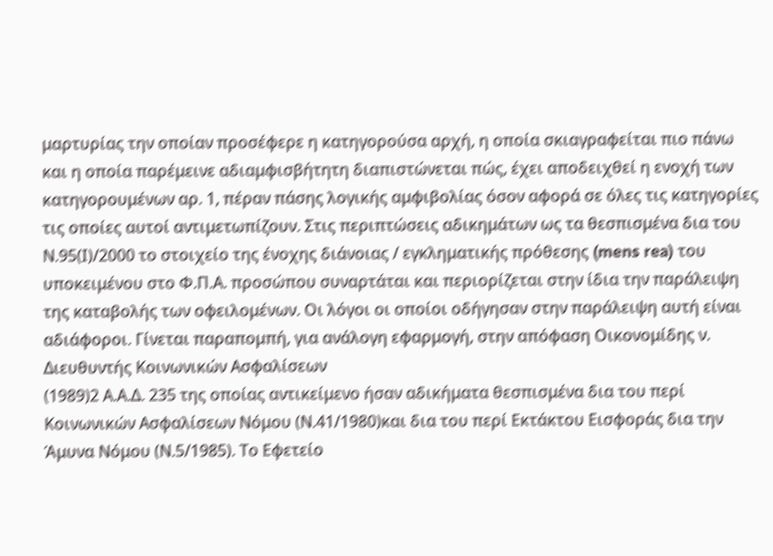μαρτυρίας την οποίαν προσέφερε η κατηγορούσα αρχή, η οποία σκιαγραφείται πιο πάνω και η οποία παρέμεινε αδιαμφισβήτητη διαπιστώνεται πώς, έχει αποδειχθεί η ενοχή των κατηγορουμένων αρ. 1, πέραν πάσης λογικής αμφιβολίας όσον αφορά σε όλες τις κατηγορίες τις οποίες αυτοί αντιμετωπίζουν. Στις περιπτώσεις αδικημάτων ως τα θεσπισμένα δια του Ν.95(Ι)/2000 το στοιχείο της ένοχης διάνοιας / εγκληματικής πρόθεσης (mens rea) του υποκειμένου στο Φ.Π.Α. προσώπου συναρτάται και περιορίζεται στην ίδια την παράλειψη της καταβολής των οφειλομένων. Οι λόγοι οι οποίοι οδήγησαν στην παράλειψη αυτή είναι αδιάφοροι. Γίνεται παραπομπή, για ανάλογη εφαρμογή, στην απόφαση Οικονομίδης ν. Διευθυντής Κοινωνικών Ασφαλίσεων
(1989)2 Α.Α.Δ. 235 της οποίας αντικείμενο ήσαν αδικήματα θεσπισμένα δια του περί Κοινωνικών Ασφαλίσεων Νόμου (Ν.41/1980)και δια του περί Εκτάκτου Εισφοράς δια την Άμυνα Νόμου (Ν.5/1985). Το Εφετείο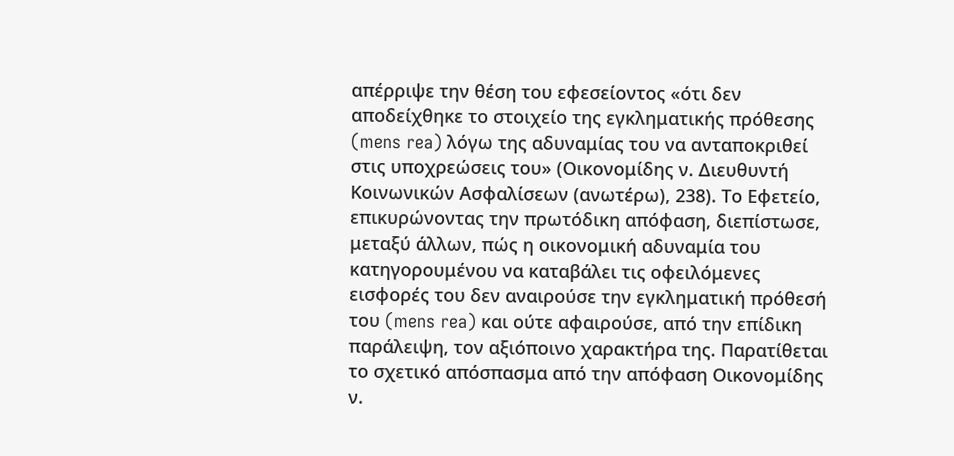απέρριψε την θέση του εφεσείοντος «ότι δεν αποδείχθηκε το στοιχείο της εγκληματικής πρόθεσης (mens rea) λόγω της αδυναμίας του να ανταποκριθεί στις υποχρεώσεις του» (Οικονομίδης ν. Διευθυντή Κοινωνικών Ασφαλίσεων (ανωτέρω), 238). Το Εφετείο, επικυρώνοντας την πρωτόδικη απόφαση, διεπίστωσε, μεταξύ άλλων, πώς η οικονομική αδυναμία του κατηγορουμένου να καταβάλει τις οφειλόμενες εισφορές του δεν αναιρούσε την εγκληματική πρόθεσή του (mens rea) και ούτε αφαιρούσε, από την επίδικη παράλειψη, τον αξιόποινο χαρακτήρα της. Παρατίθεται το σχετικό απόσπασμα από την απόφαση Οικονομίδης ν.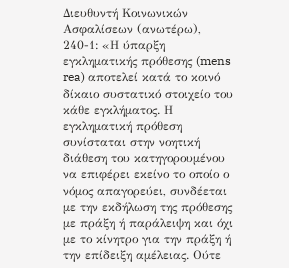Διευθυντή Κοινωνικών Ασφαλίσεων (ανωτέρω), 240-1: «Η ύπαρξη εγκληματικής πρόθεσης (mens rea) αποτελεί κατά το κοινό δίκαιο συστατικό στοιχείο του κάθε εγκλήματος. Η εγκληματική πρόθεση συνίσταται στην νοητική διάθεση του κατηγορουμένου να επιφέρει εκείνο το οποίο ο νόμος απαγορεύει, συνδέεται με την εκδήλωση της πρόθεσης με πράξη ή παράλειψη και όχι με το κίνητρο για την πράξη ή την επίδειξη αμέλειας. Ούτε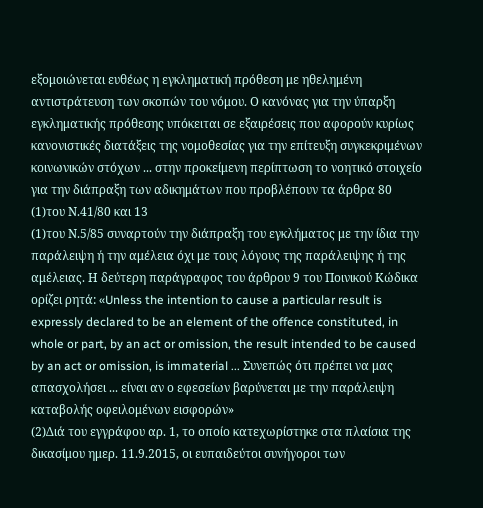εξομοιώνεται ευθέως η εγκληματική πρόθεση με ηθελημένη αντιστράτευση των σκοπών του νόμου. Ο κανόνας για την ύπαρξη εγκληματικής πρόθεσης υπόκειται σε εξαιρέσεις που αφορούν κυρίως κανονιστικές διατάξεις της νομοθεσίας για την επίτευξη συγκεκριμένων κοινωνικών στόχων ... στην προκείμενη περίπτωση το νοητικό στοιχείο για την διάπραξη των αδικημάτων που προβλέπουν τα άρθρα 80
(1)του Ν.41/80 και 13
(1)του Ν.5/85 συναρτούν την διάπραξη του εγκλήματος με την ίδια την παράλειψη ή την αμέλεια όχι με τους λόγους της παράλειψης ή της αμέλειας. Η δεύτερη παράγραφος του άρθρου 9 του Ποινικού Κώδικα ορίζει ρητά: «Unless the intention to cause a particular result is expressly declared to be an element of the offence constituted, in whole or part, by an act or omission, the result intended to be caused by an act or omission, is immaterial ... Συνεπώς ότι πρέπει να μας απασχολήσει ... είναι αν ο εφεσείων βαρύνεται με την παράλειψη καταβολής οφειλομένων εισφορών»
(2)Διά του εγγράφου αρ. 1, το οποίο κατεχωρίστηκε στα πλαίσια της δικασίμου ημερ. 11.9.2015, οι ευπαιδεύτοι συνήγοροι των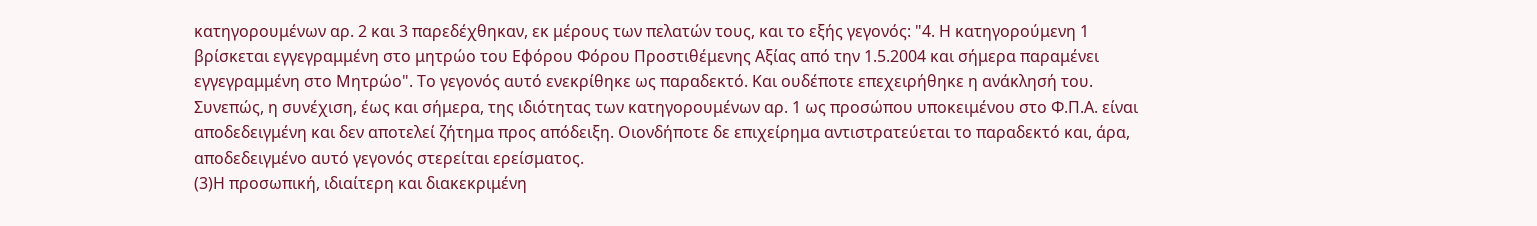κατηγορουμένων αρ. 2 και 3 παρεδέχθηκαν, εκ μέρους των πελατών τους, και το εξής γεγονός: "4. Η κατηγορούμενη 1 βρίσκεται εγγεγραμμένη στο μητρώο του Εφόρου Φόρου Προστιθέμενης Αξίας από την 1.5.2004 και σήμερα παραμένει εγγεγραμμένη στο Μητρώο". Το γεγονός αυτό ενεκρίθηκε ως παραδεκτό. Και ουδέποτε επεχειρήθηκε η ανάκλησή του. Συνεπώς, η συνέχιση, έως και σήμερα, της ιδιότητας των κατηγορουμένων αρ. 1 ως προσώπου υποκειμένου στο Φ.Π.Α. είναι αποδεδειγμένη και δεν αποτελεί ζήτημα προς απόδειξη. Οιονδήποτε δε επιχείρημα αντιστρατεύεται το παραδεκτό και, άρα, αποδεδειγμένο αυτό γεγονός στερείται ερείσματος.
(3)Η προσωπική, ιδιαίτερη και διακεκριμένη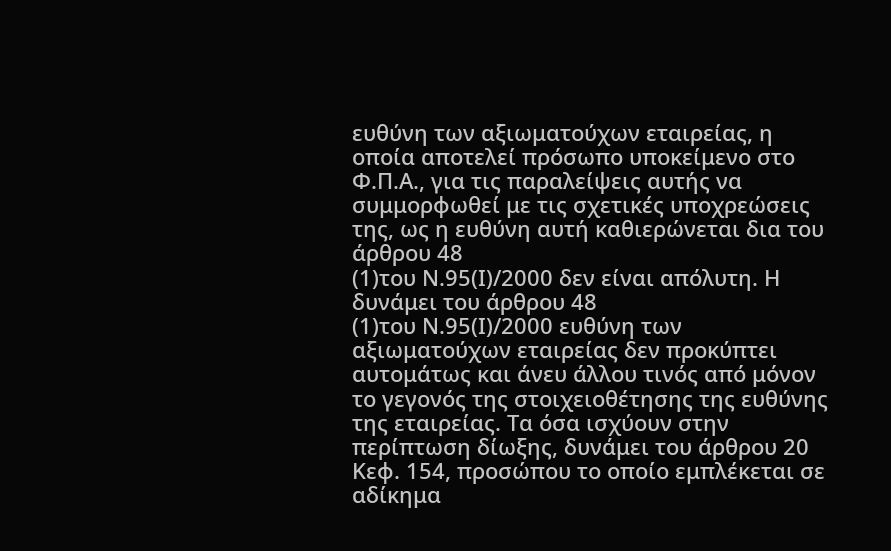ευθύνη των αξιωματούχων εταιρείας, η οποία αποτελεί πρόσωπο υποκείμενο στο Φ.Π.Α., για τις παραλείψεις αυτής να συμμορφωθεί με τις σχετικές υποχρεώσεις της, ως η ευθύνη αυτή καθιερώνεται δια του άρθρου 48
(1)του Ν.95(Ι)/2000 δεν είναι απόλυτη. Η δυνάμει του άρθρου 48
(1)του Ν.95(Ι)/2000 ευθύνη των αξιωματούχων εταιρείας δεν προκύπτει αυτομάτως και άνευ άλλου τινός από μόνον το γεγονός της στοιχειοθέτησης της ευθύνης της εταιρείας. Τα όσα ισχύουν στην περίπτωση δίωξης, δυνάμει του άρθρου 20 Κεφ. 154, προσώπου το οποίο εμπλέκεται σε αδίκημα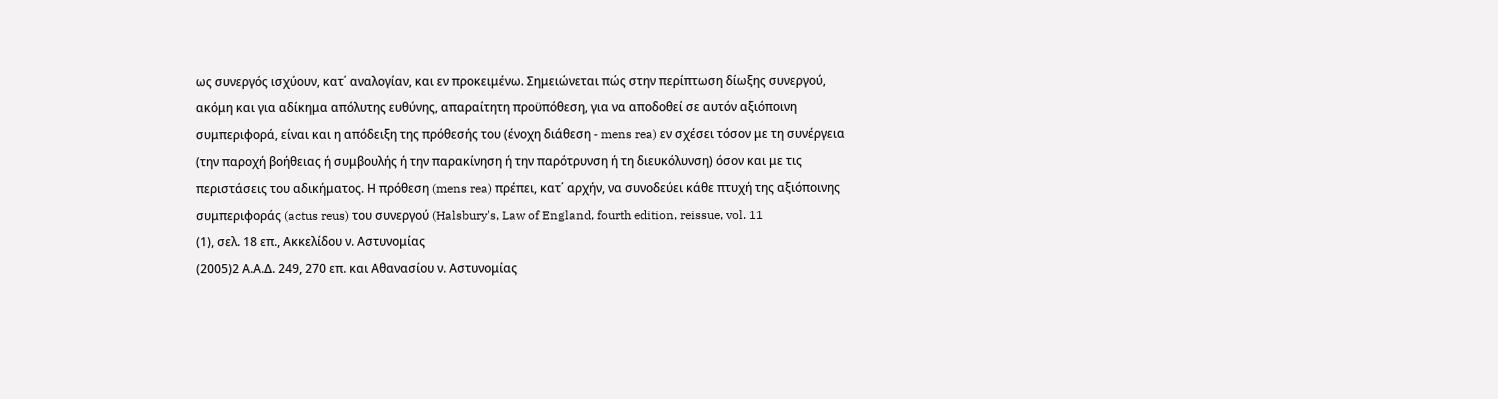ως συνεργός ισχύουν, κατ΄ αναλογίαν, και εν προκειμένω. Σημειώνεται πώς στην περίπτωση δίωξης συνεργού, ακόμη και για αδίκημα απόλυτης ευθύνης, απαραίτητη προϋπόθεση, για να αποδοθεί σε αυτόν αξιόποινη συμπεριφορά, είναι και η απόδειξη της πρόθεσής του (ένοχη διάθεση - mens rea) εν σχέσει τόσον με τη συνέργεια (την παροχή βοήθειας ή συμβουλής ή την παρακίνηση ή την παρότρυνση ή τη διευκόλυνση) όσον και με τις περιστάσεις του αδικήματος. Η πρόθεση (mens rea) πρέπει, κατ΄ αρχήν, να συνοδεύει κάθε πτυχή της αξιόποινης συμπεριφοράς (actus reus) του συνεργού (Halsbury's, Law of England, fourth edition, reissue, vol. 11
(1), σελ. 18 επ., Ακκελίδου ν. Αστυνομίας
(2005)2 Α.Α.Δ. 249, 270 επ. και Αθανασίου ν. Αστυνομίας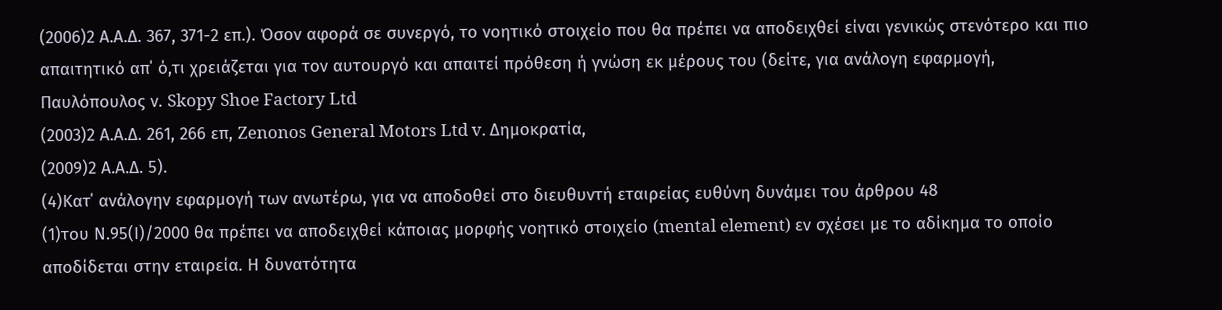(2006)2 Α.Α.Δ. 367, 371-2 επ.). Όσον αφορά σε συνεργό, το νοητικό στοιχείο που θα πρέπει να αποδειχθεί είναι γενικώς στενότερο και πιο απαιτητικό απ΄ ό,τι χρειάζεται για τον αυτουργό και απαιτεί πρόθεση ή γνώση εκ μέρους του (δείτε, για ανάλογη εφαρμογή, Παυλόπουλος ν. Skopy Shoe Factory Ltd
(2003)2 Α.Α.Δ. 261, 266 επ, Zenonos General Motors Ltd v. Δημοκρατία,
(2009)2 Α.Α.Δ. 5).
(4)Κατ΄ ανάλογην εφαρμογή των ανωτέρω, για να αποδοθεί στο διευθυντή εταιρείας ευθύνη δυνάμει του άρθρου 48
(1)του Ν.95(Ι)/2000 θα πρέπει να αποδειχθεί κάποιας μορφής νοητικό στοιχείο (mental element) εν σχέσει με το αδίκημα το οποίο αποδίδεται στην εταιρεία. Η δυνατότητα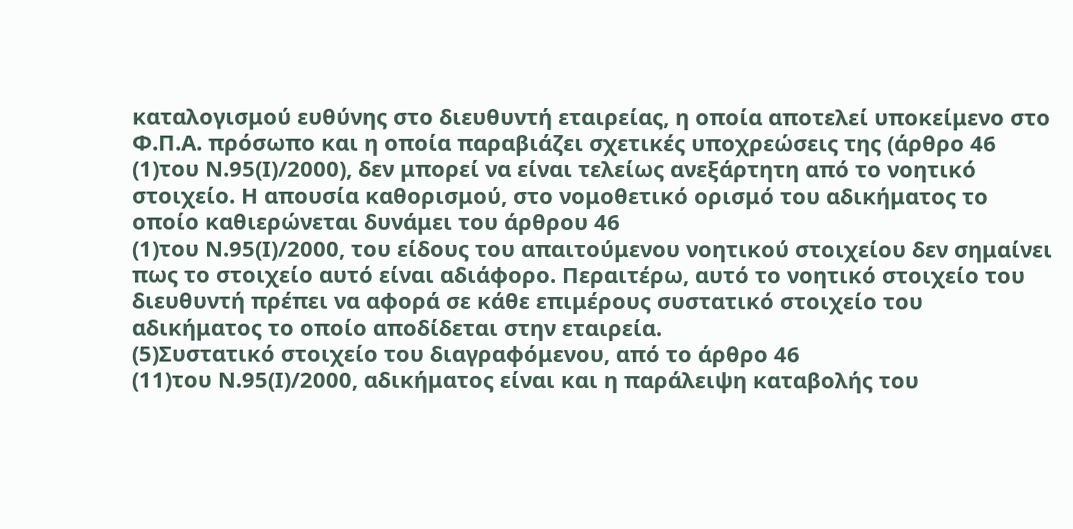καταλογισμού ευθύνης στο διευθυντή εταιρείας, η οποία αποτελεί υποκείμενο στο Φ.Π.Α. πρόσωπο και η οποία παραβιάζει σχετικές υποχρεώσεις της (άρθρο 46
(1)του Ν.95(Ι)/2000), δεν μπορεί να είναι τελείως ανεξάρτητη από το νοητικό στοιχείο. Η απουσία καθορισμού, στο νομοθετικό ορισμό του αδικήματος το οποίο καθιερώνεται δυνάμει του άρθρου 46
(1)του Ν.95(Ι)/2000, του είδους του απαιτούμενου νοητικού στοιχείου δεν σημαίνει πως το στοιχείο αυτό είναι αδιάφορο. Περαιτέρω, αυτό το νοητικό στοιχείο του διευθυντή πρέπει να αφορά σε κάθε επιμέρους συστατικό στοιχείο του αδικήματος το οποίο αποδίδεται στην εταιρεία.
(5)Συστατικό στοιχείο του διαγραφόμενου, από το άρθρο 46
(11)του Ν.95(Ι)/2000, αδικήματος είναι και η παράλειψη καταβολής του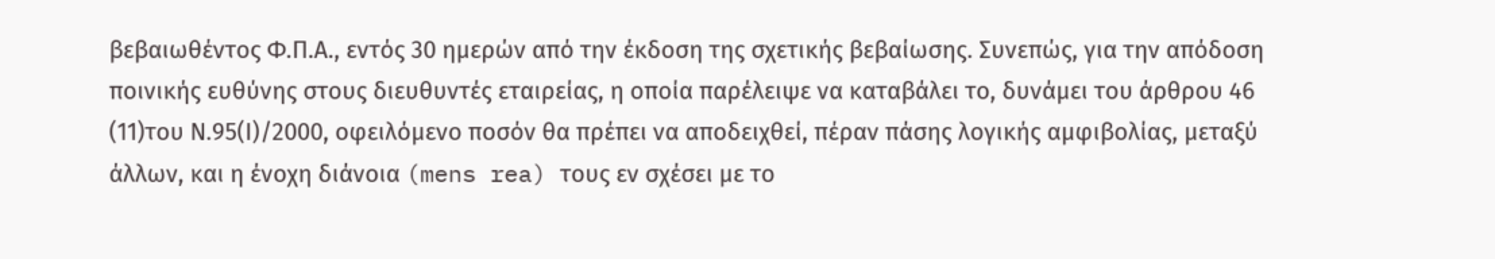βεβαιωθέντος Φ.Π.Α., εντός 30 ημερών από την έκδοση της σχετικής βεβαίωσης. Συνεπώς, για την απόδοση ποινικής ευθύνης στους διευθυντές εταιρείας, η οποία παρέλειψε να καταβάλει το, δυνάμει του άρθρου 46
(11)του Ν.95(Ι)/2000, οφειλόμενο ποσόν θα πρέπει να αποδειχθεί, πέραν πάσης λογικής αμφιβολίας, μεταξύ άλλων, και η ένοχη διάνοια (mens rea) τους εν σχέσει με το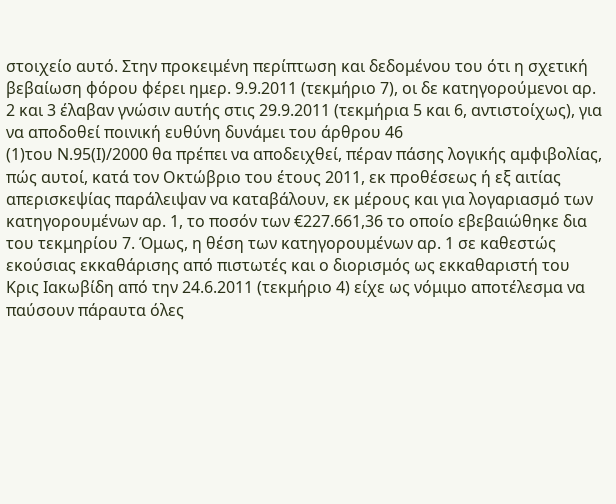στοιχείο αυτό. Στην προκειμένη περίπτωση και δεδομένου του ότι η σχετική βεβαίωση φόρου φέρει ημερ. 9.9.2011 (τεκμήριο 7), οι δε κατηγορούμενοι αρ. 2 και 3 έλαβαν γνώσιν αυτής στις 29.9.2011 (τεκμήρια 5 και 6, αντιστοίχως), για να αποδοθεί ποινική ευθύνη δυνάμει του άρθρου 46
(1)του Ν.95(Ι)/2000 θα πρέπει να αποδειχθεί, πέραν πάσης λογικής αμφιβολίας, πώς αυτοί, κατά τον Οκτώβριο του έτους 2011, εκ προθέσεως ή εξ αιτίας απερισκεψίας παράλειψαν να καταβάλουν, εκ μέρους και για λογαριασμό των κατηγορουμένων αρ. 1, το ποσόν των €227.661,36 το οποίο εβεβαιώθηκε δια του τεκμηρίου 7. Όμως, η θέση των κατηγορουμένων αρ. 1 σε καθεστώς εκούσιας εκκαθάρισης από πιστωτές και ο διορισμός ως εκκαθαριστή του Κρις Ιακωβίδη από την 24.6.2011 (τεκμήριο 4) είχε ως νόμιμο αποτέλεσμα να παύσουν πάραυτα όλες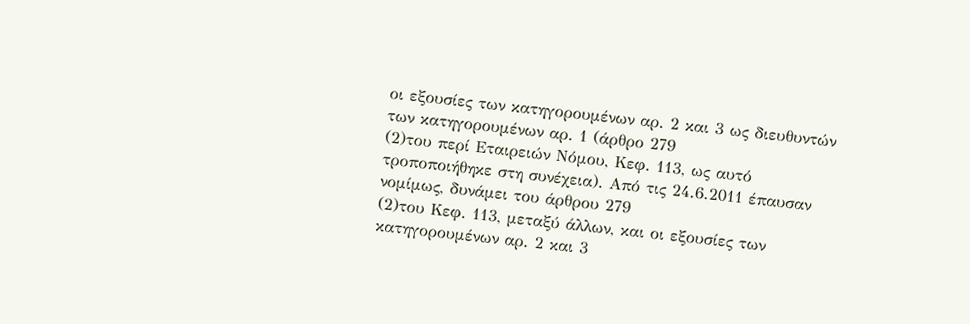οι εξουσίες των κατηγορουμένων αρ. 2 και 3 ως διευθυντών των κατηγορουμένων αρ. 1 (άρθρο 279
(2)του περί Εταιρειών Νόμου, Κεφ. 113, ως αυτό τροποποιήθηκε στη συνέχεια). Από τις 24.6.2011 έπαυσαν νομίμως, δυνάμει του άρθρου 279
(2)του Κεφ. 113, μεταξύ άλλων, και οι εξουσίες των κατηγορουμένων αρ. 2 και 3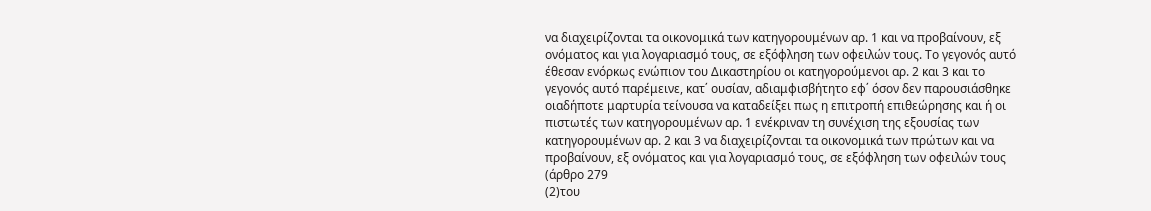να διαχειρίζονται τα οικονομικά των κατηγορουμένων αρ. 1 και να προβαίνουν, εξ ονόματος και για λογαριασμό τους, σε εξόφληση των οφειλών τους. Το γεγονός αυτό έθεσαν ενόρκως ενώπιον του Δικαστηρίου οι κατηγορούμενοι αρ. 2 και 3 και το γεγονός αυτό παρέμεινε, κατ΄ ουσίαν, αδιαμφισβήτητο εφ΄ όσον δεν παρουσιάσθηκε οιαδήποτε μαρτυρία τείνουσα να καταδείξει πως η επιτροπή επιθεώρησης και ή οι πιστωτές των κατηγορουμένων αρ. 1 ενέκριναν τη συνέχιση της εξουσίας των κατηγορουμένων αρ. 2 και 3 να διαχειρίζονται τα οικονομικά των πρώτων και να προβαίνουν, εξ ονόματος και για λογαριασμό τους, σε εξόφληση των οφειλών τους (άρθρο 279
(2)του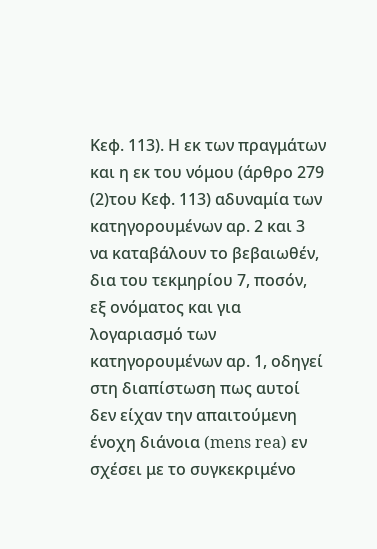Κεφ. 113). Η εκ των πραγμάτων και η εκ του νόμου (άρθρο 279
(2)του Κεφ. 113) αδυναμία των κατηγορουμένων αρ. 2 και 3 να καταβάλουν το βεβαιωθέν, δια του τεκμηρίου 7, ποσόν, εξ ονόματος και για λογαριασμό των κατηγορουμένων αρ. 1, οδηγεί στη διαπίστωση πως αυτοί δεν είχαν την απαιτούμενη ένοχη διάνοια (mens rea) εν σχέσει με το συγκεκριμένο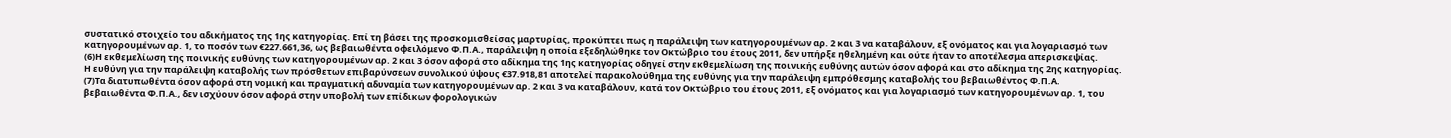συστατικό στοιχείο του αδικήματος της 1ης κατηγορίας. Επί τη βάσει της προσκομισθείσας μαρτυρίας, προκύπτει πως η παράλειψη των κατηγορουμένων αρ. 2 και 3 να καταβάλουν, εξ ονόματος και για λογαριασμό των κατηγορουμένων αρ. 1, το ποσόν των €227.661,36, ως βεβαιωθέντα οφειλόμενο Φ.Π.Α., παράλειψη η οποία εξεδηλώθηκε τον Οκτώβριο του έτους 2011, δεν υπήρξε ηθελημένη και ούτε ήταν το αποτέλεσμα απερισκεψίας.
(6)Η εκθεμελίωση της ποινικής ευθύνης των κατηγορουμένων αρ. 2 και 3 όσον αφορά στο αδίκημα της 1ης κατηγορίας οδηγεί στην εκθεμελίωση της ποινικής ευθύνης αυτών όσον αφορά και στο αδίκημα της 2ης κατηγορίας. Η ευθύνη για την παράλειψη καταβολής των πρόσθετων επιβαρύνσεων συνολικού ύψους €37.918,81 αποτελεί παρακολούθημα της ευθύνης για την παράλειψη εμπρόθεσμης καταβολής του βεβαιωθέντος Φ.Π.Α.
(7)Τα διατυπωθέντα όσον αφορά στη νομική και πραγματική αδυναμία των κατηγορουμένων αρ. 2 και 3 να καταβάλουν, κατά τον Οκτώβριο του έτους 2011, εξ ονόματος και για λογαριασμό των κατηγορουμένων αρ. 1, του βεβαιωθέντα Φ.Π.Α., δεν ισχύουν όσον αφορά στην υποβολή των επίδικων φορολογικών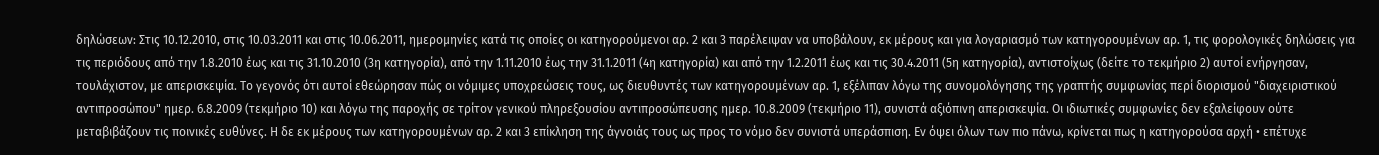δηλώσεων: Στις 10.12.2010, στις 10.03.2011 και στις 10.06.2011, ημερομηνίες κατά τις οποίες οι κατηγορούμενοι αρ. 2 και 3 παρέλειψαν να υποβάλουν, εκ μέρους και για λογαριασμό των κατηγορουμένων αρ. 1, τις φορολογικές δηλώσεις για τις περιόδους από την 1.8.2010 έως και τις 31.10.2010 (3η κατηγορία), από την 1.11.2010 έως την 31.1.2011 (4η κατηγορία) και από την 1.2.2011 έως και τις 30.4.2011 (5η κατηγορία), αντιστοίχως (δείτε το τεκμήριο 2) αυτοί ενήργησαν, τουλάχιστον, με απερισκεψία. Το γεγονός ότι αυτοί εθεώρησαν πώς οι νόμιμες υποχρεώσεις τους, ως διευθυντές των κατηγορουμένων αρ. 1, εξέλιπαν λόγω της συνομολόγησης της γραπτής συμφωνίας περί διορισμού "διαχειριστικού αντιπροσώπου" ημερ. 6.8.2009 (τεκμήριο 10) και λόγω της παροχής σε τρίτον γενικού πληρεξουσίου αντιπροσώπευσης ημερ. 10.8.2009 (τεκμήριο 11), συνιστά αξιόπινη απερισκεψία. Οι ιδιωτικές συμφωνίες δεν εξαλείφουν ούτε μεταβιβάζουν τις ποινικές ευθύνες. Η δε εκ μέρους των κατηγορουμένων αρ. 2 και 3 επίκληση της άγνοιάς τους ως προς το νόμο δεν συνιστά υπεράσπιση. Εν όψει όλων των πιο πάνω, κρίνεται πως η κατηγορούσα αρχή • επέτυχε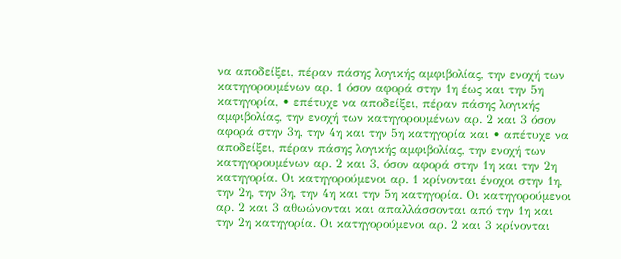να αποδείξει, πέραν πάσης λογικής αμφιβολίας, την ενοχή των κατηγορουμένων αρ. 1 όσον αφορά στην 1η έως και την 5η κατηγορία, • επέτυχε να αποδείξει, πέραν πάσης λογικής αμφιβολίας, την ενοχή των κατηγορουμένων αρ. 2 και 3 όσον αφορά στην 3η, την 4η και την 5η κατηγορία και • απέτυχε να αποδείξει, πέραν πάσης λογικής αμφιβολίας, την ενοχή των κατηγορουμένων αρ. 2 και 3, όσον αφορά στην 1η και την 2η κατηγορία. Οι κατηγορούμενοι αρ. 1 κρίνονται ένοχοι στην 1η, την 2η, την 3η, την 4η και την 5η κατηγορία. Οι κατηγορούμενοι αρ. 2 και 3 αθωώνονται και απαλλάσσονται από την 1η και την 2η κατηγορία. Οι κατηγορούμενοι αρ. 2 και 3 κρίνονται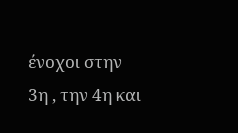ένοχοι στην 3η , την 4η και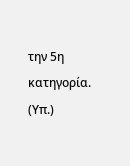την 5η κατηγορία. (Υπ.)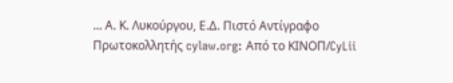... Α. Κ. Λυκούργου, Ε.Δ. Πιστό Αντίγραφο Πρωτοκολλητής cylaw.org: Από το ΚΙΝOΠ/CyLii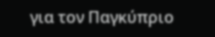για τον Παγκύπριο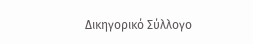Δικηγορικό Σύλλογο